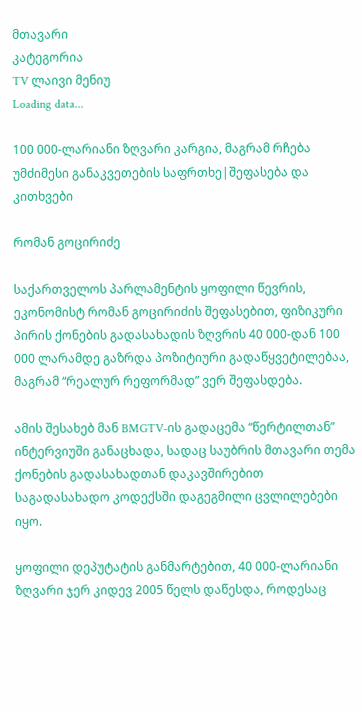მთავარი
კატეგორია
TV ლაივი მენიუ
Loading data...

100 000-ლარიანი ზღვარი კარგია, მაგრამ რჩება უმძიმესი განაკვეთების საფრთხე|შეფასება და კითხვები

რომან გოცირიძე

საქართველოს პარლამენტის ყოფილი წევრის, ეკონომისტ რომან გოცირიძის შეფასებით, ფიზიკური პირის ქონების გადასახადის ზღვრის 40 000-დან 100 000 ლარამდე გაზრდა პოზიტიური გადაწყვეტილებაა, მაგრამ “რეალურ რეფორმად” ვერ შეფასდება.

ამის შესახებ მან BMGTV-ის გადაცემა “წერტილთან” ინტერვიუში განაცხადა, სადაც საუბრის მთავარი თემა ქონების გადასახადთან დაკავშირებით საგადასახადო კოდექსში დაგეგმილი ცვლილებები იყო.

ყოფილი დეპუტატის განმარტებით, 40 000-ლარიანი ზღვარი ჯერ კიდევ 2005 წელს დაწესდა, როდესაც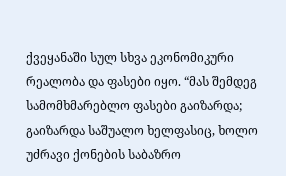ქვეყანაში სულ სხვა ეკონომიკური რეალობა და ფასები იყო. “მას შემდეგ სამომხმარებლო ფასები გაიზარდა; გაიზარდა საშუალო ხელფასიც, ხოლო უძრავი ქონების საბაზრო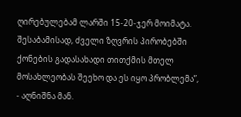ღირებულებამ ლარში 15-20-ჯერ მოიმატა. შესაბამისად, ძველი ზღვრის პირობებში ქონების გადასახადი თითქმის მთელ მოსახლეობას შეეხო და ეს იყო პრობლემა”, - აღნიშნა მან.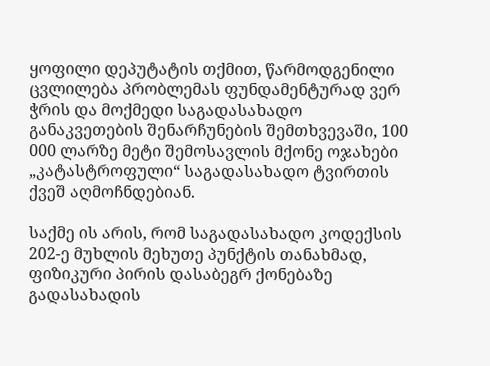ყოფილი დეპუტატის თქმით, წარმოდგენილი ცვლილება პრობლემას ფუნდამენტურად ვერ ჭრის და მოქმედი საგადასახადო განაკვეთების შენარჩუნების შემთხვევაში, 100 000 ლარზე მეტი შემოსავლის მქონე ოჯახები „კატასტროფული“ საგადასახადო ტვირთის ქვეშ აღმოჩნდებიან.

საქმე ის არის, რომ საგადასახადო კოდექსის 202-ე მუხლის მეხუთე პუნქტის თანახმად, ფიზიკური პირის დასაბეგრ ქონებაზე გადასახადის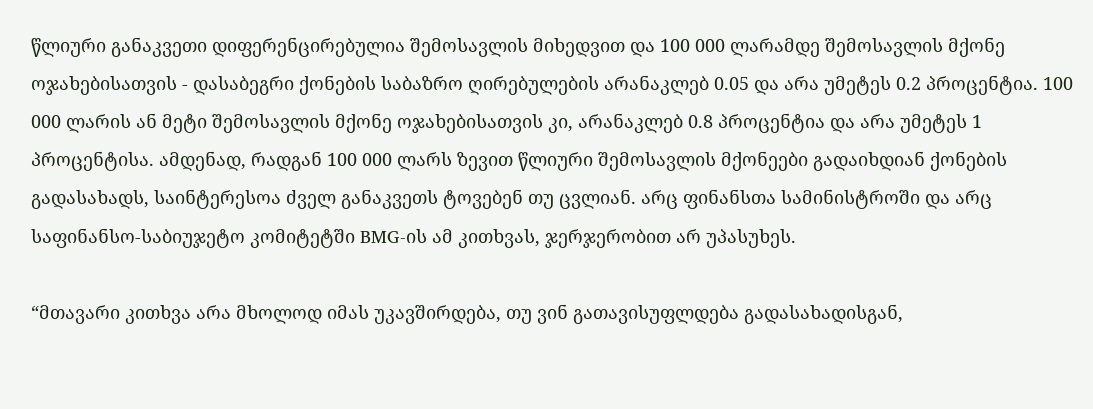წლიური განაკვეთი დიფერენცირებულია შემოსავლის მიხედვით და 100 000 ლარამდე შემოსავლის მქონე ოჯახებისათვის - დასაბეგრი ქონების საბაზრო ღირებულების არანაკლებ 0.05 და არა უმეტეს 0.2 პროცენტია. 100 000 ლარის ან მეტი შემოსავლის მქონე ოჯახებისათვის კი, არანაკლებ 0.8 პროცენტია და არა უმეტეს 1 პროცენტისა. ამდენად, რადგან 100 000 ლარს ზევით წლიური შემოსავლის მქონეები გადაიხდიან ქონების გადასახადს, საინტერესოა ძველ განაკვეთს ტოვებენ თუ ცვლიან. არც ფინანსთა სამინისტროში და არც საფინანსო-საბიუჯეტო კომიტეტში BMG-ის ამ კითხვას, ჯერჯერობით არ უპასუხეს.

“მთავარი კითხვა არა მხოლოდ იმას უკავშირდება, თუ ვინ გათავისუფლდება გადასახადისგან,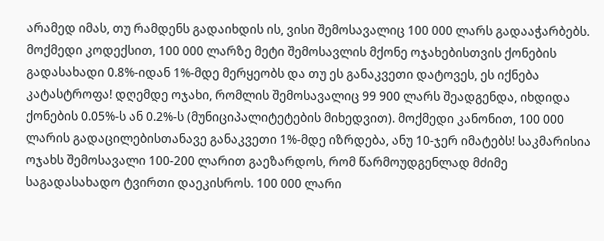არამედ იმას, თუ რამდენს გადაიხდის ის, ვისი შემოსავალიც 100 000 ლარს გადააჭარბებს. მოქმედი კოდექსით, 100 000 ლარზე მეტი შემოსავლის მქონე ოჯახებისთვის ქონების გადასახადი 0.8%-იდან 1%-მდე მერყეობს და თუ ეს განაკვეთი დატოვეს, ეს იქნება კატასტროფა! დღემდე ოჯახი, რომლის შემოსავალიც 99 900 ლარს შეადგენდა, იხდიდა ქონების 0.05%-ს ან 0.2%-ს (მუნიციპალიტეტების მიხედვით). მოქმედი კანონით, 100 000 ლარის გადაცილებისთანავე განაკვეთი 1%-მდე იზრდება, ანუ 10-ჯერ იმატებს! საკმარისია ოჯახს შემოსავალი 100-200 ლარით გაეზარდოს, რომ წარმოუდგენლად მძიმე საგადასახადო ტვირთი დაეკისროს. 100 000 ლარი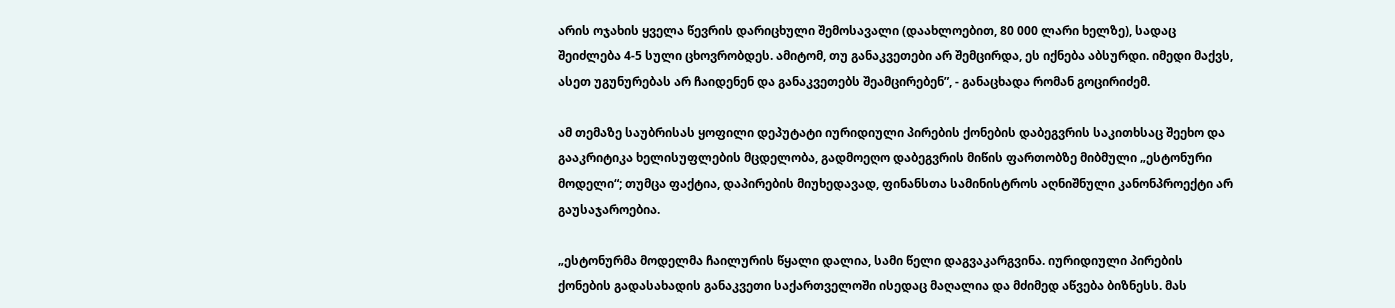არის ოჯახის ყველა წევრის დარიცხული შემოსავალი (დაახლოებით, 80 000 ლარი ხელზე), სადაც შეიძლება 4-5 სული ცხოვრობდეს. ამიტომ, თუ განაკვეთები არ შემცირდა, ეს იქნება აბსურდი. იმედი მაქვს, ასეთ უგუნურებას არ ჩაიდენენ და განაკვეთებს შეამცირებენ”, - განაცხადა რომან გოცირიძემ.

ამ თემაზე საუბრისას ყოფილი დეპუტატი იურიდიული პირების ქონების დაბეგვრის საკითხსაც შეეხო და გააკრიტიკა ხელისუფლების მცდელობა, გადმოეღო დაბეგვრის მიწის ფართობზე მიბმული „ესტონური მოდელი“; თუმცა ფაქტია, დაპირების მიუხედავად, ფინანსთა სამინისტროს აღნიშნული კანონპროექტი არ გაუსაჯაროებია.

„ესტონურმა მოდელმა ჩაილურის წყალი დალია, სამი წელი დაგვაკარგვინა. იურიდიული პირების ქონების გადასახადის განაკვეთი საქართველოში ისედაც მაღალია და მძიმედ აწვება ბიზნესს. მას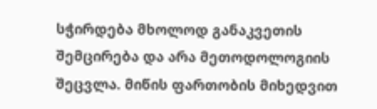სჭირდება მხოლოდ განაკვეთის შემცირება და არა მეთოდოლოგიის შეცვლა. მიწის ფართობის მიხედვით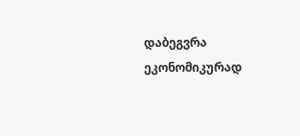დაბეგვრა ეკონომიკურად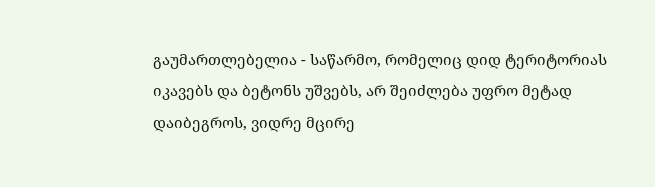გაუმართლებელია - საწარმო, რომელიც დიდ ტერიტორიას იკავებს და ბეტონს უშვებს, არ შეიძლება უფრო მეტად დაიბეგროს, ვიდრე მცირე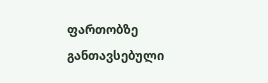ფართობზე განთავსებული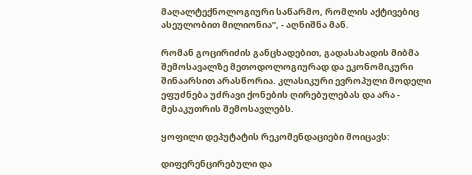მაღალტექნოლოგიური საწარმო, რომლის აქტივებიც ასეულობით მილიონია”, - აღნიშნა მან.

რომან გოცირიძის განცხადებით, გადასახადის მიბმა შემოსავალზე მეთოდოლოგიურად და ეკონომიკური შინაარსით არასწორია. კლასიკური ევროპული მოდელი ეფუძნება უძრავი ქონების ღირებულებას და არა - მესაკუთრის შემოსავლებს.

ყოფილი დეპუტატის რეკომენდაციები მოიცავს:

დიფერენცირებული და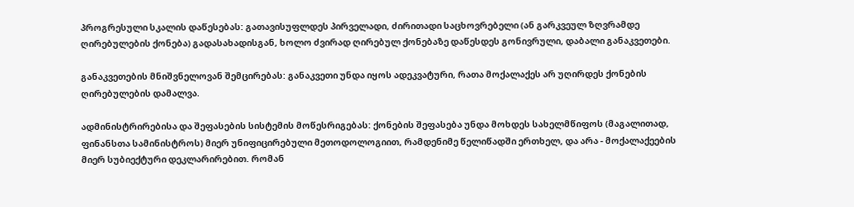პროგრესული სკალის დაწესებას: გათავისუფლდეს პირველადი, ძირითადი საცხოვრებელი (ან გარკვეულ ზღვრამდე ღირებულების ქონება) გადასახადისგან, ხოლო ძვირად ღირებულ ქონებაზე დაწესდეს გონივრული, დაბალი განაკვეთები.

განაკვეთების მნიშვნელოვან შემცირებას: განაკვეთი უნდა იყოს ადეკვატური, რათა მოქალაქეს არ უღირდეს ქონების ღირებულების დამალვა.

ადმინისტრირებისა და შეფასების სისტემის მოწესრიგებას: ქონების შეფასება უნდა მოხდეს სახელმწიფოს (მაგალითად, ფინანსთა სამინისტროს) მიერ უნიფიცირებული მეთოდოლოგიით, რამდენიმე წელიწადში ერთხელ, და არა - მოქალაქეების მიერ სუბიექტური დეკლარირებით. რომან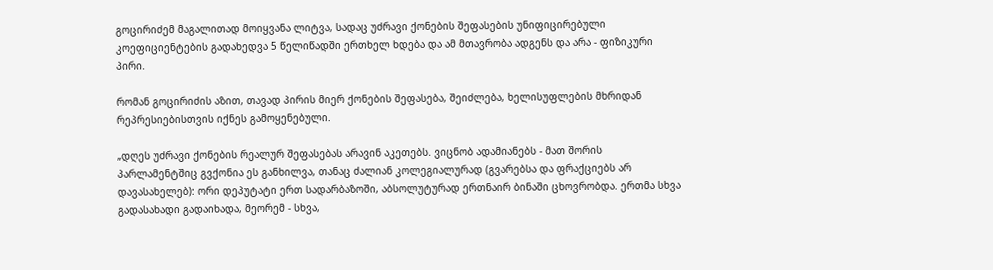გოცირიძემ მაგალითად მოიყვანა ლიტვა, სადაც უძრავი ქონების შეფასების უნიფიცირებული კოეფიციენტების გადახედვა 5 წელიწადში ერთხელ ხდება და ამ მთავრობა ადგენს და არა - ფიზიკური პირი.

რომან გოცირიძის აზით, თავად პირის მიერ ქონების შეფასება, შეიძლება, ხელისუფლების მხრიდან რეპრესიებისთვის იქნეს გამოყენებული.

„დღეს უძრავი ქონების რეალურ შეფასებას არავინ აკეთებს. ვიცნობ ადამიანებს - მათ შორის პარლამენტშიც გვქონია ეს განხილვა, თანაც ძალიან კოლეგიალურად (გვარებსა და ფრაქციებს არ დავასახელებ): ორი დეპუტატი ერთ სადარბაზოში, აბსოლუტურად ერთნაირ ბინაში ცხოვრობდა. ერთმა სხვა გადასახადი გადაიხადა, მეორემ - სხვა,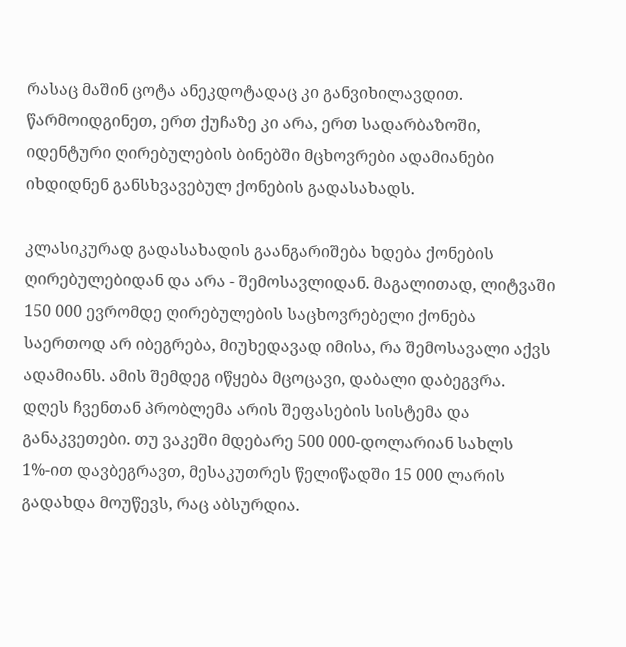რასაც მაშინ ცოტა ანეკდოტადაც კი განვიხილავდით. წარმოიდგინეთ, ერთ ქუჩაზე კი არა, ერთ სადარბაზოში, იდენტური ღირებულების ბინებში მცხოვრები ადამიანები იხდიდნენ განსხვავებულ ქონების გადასახადს.

კლასიკურად გადასახადის გაანგარიშება ხდება ქონების ღირებულებიდან და არა - შემოსავლიდან. მაგალითად, ლიტვაში 150 000 ევრომდე ღირებულების საცხოვრებელი ქონება საერთოდ არ იბეგრება, მიუხედავად იმისა, რა შემოსავალი აქვს ადამიანს. ამის შემდეგ იწყება მცოცავი, დაბალი დაბეგვრა. დღეს ჩვენთან პრობლემა არის შეფასების სისტემა და განაკვეთები. თუ ვაკეში მდებარე 500 000-დოლარიან სახლს 1%-ით დავბეგრავთ, მესაკუთრეს წელიწადში 15 000 ლარის გადახდა მოუწევს, რაც აბსურდია.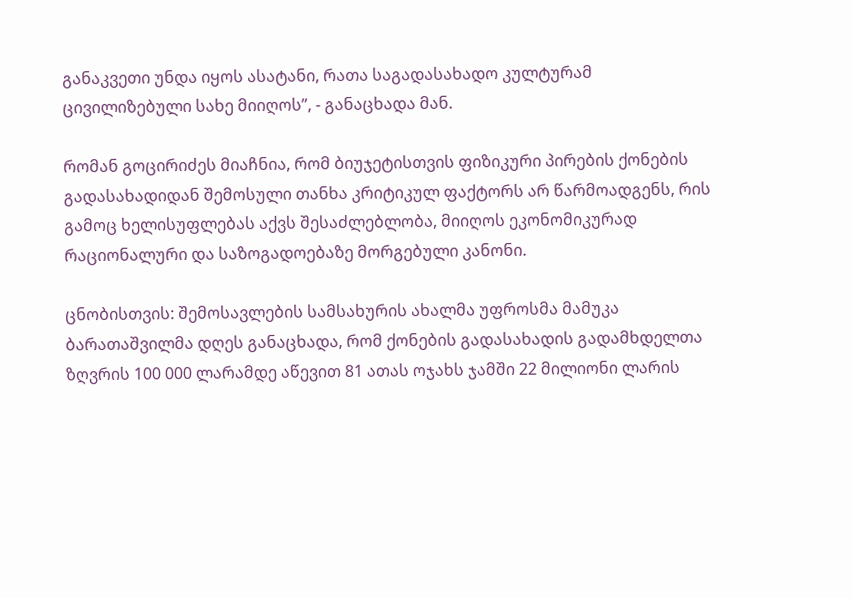განაკვეთი უნდა იყოს ასატანი, რათა საგადასახადო კულტურამ ცივილიზებული სახე მიიღოს”, - განაცხადა მან.

რომან გოცირიძეს მიაჩნია, რომ ბიუჯეტისთვის ფიზიკური პირების ქონების გადასახადიდან შემოსული თანხა კრიტიკულ ფაქტორს არ წარმოადგენს, რის გამოც ხელისუფლებას აქვს შესაძლებლობა, მიიღოს ეკონომიკურად რაციონალური და საზოგადოებაზე მორგებული კანონი.

ცნობისთვის: შემოსავლების სამსახურის ახალმა უფროსმა მამუკა ბარათაშვილმა დღეს განაცხადა, რომ ქონების გადასახადის გადამხდელთა ზღვრის 100 000 ლარამდე აწევით 81 ათას ოჯახს ჯამში 22 მილიონი ლარის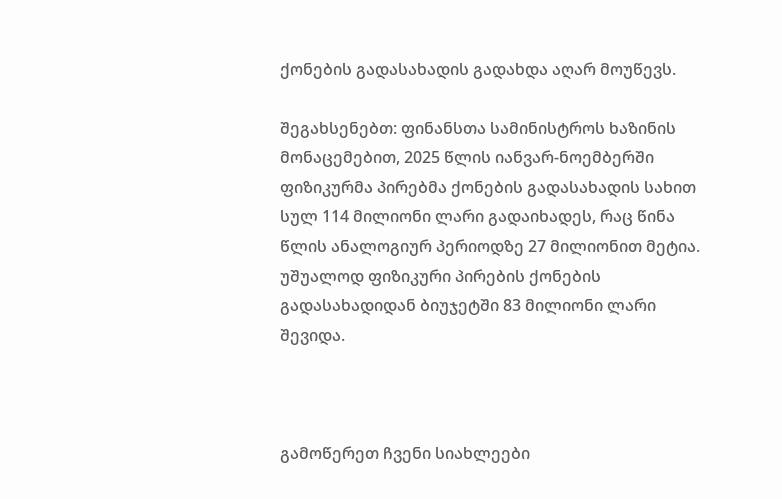ქონების გადასახადის გადახდა აღარ მოუწევს.

შეგახსენებთ: ფინანსთა სამინისტროს ხაზინის მონაცემებით, 2025 წლის იანვარ-ნოემბერში ფიზიკურმა პირებმა ქონების გადასახადის სახით სულ 114 მილიონი ლარი გადაიხადეს, რაც წინა წლის ანალოგიურ პერიოდზე 27 მილიონით მეტია. უშუალოდ ფიზიკური პირების ქონების გადასახადიდან ბიუჯეტში 83 მილიონი ლარი შევიდა.



გამოწერეთ ჩვენი სიახლეები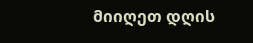მიიღეთ დღის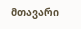მთავარი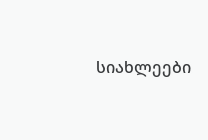სიახლეები